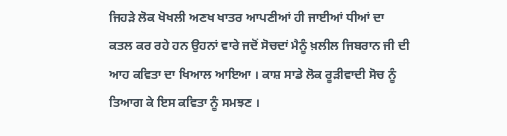ਜਿਹੜੇ ਲੋਕ ਖੋਖਲੀ ਅਣਖ ਖਾਤਰ ਆਪਣੀਆਂ ਹੀ ਜਾਈਆਂ ਧੀਆਂ ਦਾ ਕਤਲ ਕਰ ਰਹੇ ਹਨ ਉਹਨਾਂ ਵਾਰੇ ਜਦੋਂ ਸੋਚਦਾਂ ਮੈਨੂੰ ਖ਼ਲੀਲ ਜਿਬਰਾਨ ਜੀ ਦੀ ਆਹ ਕਵਿਤਾ ਦਾ ਖਿਆਲ ਆਇਆ । ਕਾਸ਼ ਸਾਡੇ ਲੋਕ ਰੂੜੀਵਾਦੀ ਸੋਚ ਨੂੰ ਤਿਆਗ ਕੇ ਇਸ ਕਵਿਤਾ ਨੂੰ ਸਮਝਣ ।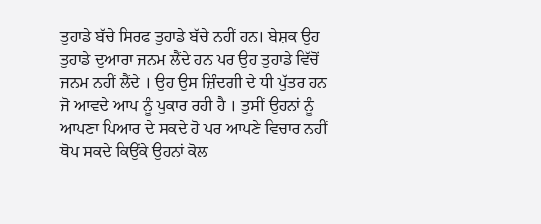ਤੁਹਾਡੇ ਬੱਚੇ ਸਿਰਫ ਤੁਹਾਡੇ ਬੱਚੇ ਨਹੀਂ ਹਨ। ਬੇਸ਼ਕ ਉਹ ਤੁਹਾਡੇ ਦੁਆਰਾ ਜਨਮ ਲੈਂਦੇ ਹਨ ਪਰ ਉਹ ਤੁਹਾਡੇ ਵਿੱਚੋਂ ਜਨਮ ਨਹੀਂ ਲੈਂਦੇ । ਉਹ ਉਸ ਜ਼ਿੰਦਗੀ ਦੇ ਧੀ ਪੁੱਤਰ ਹਨ ਜੋ ਆਵਦੇ ਆਪ ਨੂੰ ਪੁਕਾਰ ਰਹੀ ਹੈ । ਤੁਸੀਂ ਉਹਨਾਂ ਨੂੰ ਆਪਣਾ ਪਿਆਰ ਦੇ ਸਕਦੇ ਹੋ ਪਰ ਆਪਣੇ ਵਿਚਾਰ ਨਹੀਂ ਥੋਪ ਸਕਦੇ ਕਿਉਂਕੇ ਉਹਨਾਂ ਕੋਲ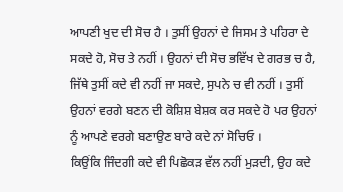ਆਪਣੀ ਖੁਦ ਦੀ ਸੋਚ ਹੈ । ਤੁਸੀਂ ਉਹਨਾਂ ਦੇ ਜਿਸਮ ਤੇ ਪਹਿਰਾ ਦੇ ਸਕਦੇ ਹੋ, ਸੋਚ ਤੇ ਨਹੀਂ । ਉਹਨਾਂ ਦੀ ਸੋਚ ਭਵਿੱਖ ਦੇ ਗਰਭ ਚ ਹੈ, ਜਿੱਥੇ ਤੁਸੀਂ ਕਦੇ ਵੀ ਨਹੀਂ ਜਾ ਸਕਦੇ, ਸੁਪਨੇ ਚ ਵੀ ਨਹੀਂ । ਤੁਸੀਂ ਉਹਨਾਂ ਵਰਗੇ ਬਣਨ ਦੀ ਕੋਸ਼ਿਸ਼ ਬੇਸ਼ਕ ਕਰ ਸਕਦੇ ਹੋ ਪਰ ਉਹਨਾਂ ਨੂੰ ਆਪਣੇ ਵਰਗੇ ਬਣਾਉਣ ਬਾਰੇ ਕਦੇ ਨਾਂ ਸੋਚਿਓ ।
ਕਿਉਂਕਿ ਜਿੰਦਗੀ ਕਦੇ ਵੀ ਪਿਛੋਕੜ ਵੱਲ ਨਹੀਂ ਮੁੜਦੀ, ਉਹ ਕਦੇ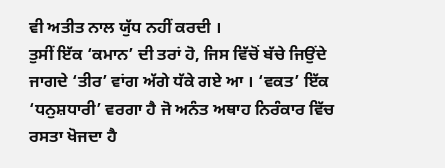ਵੀ ਅਤੀਤ ਨਾਲ ਯੁੱਧ ਨਹੀਂ ਕਰਦੀ ।
ਤੁਸੀਂ ਇੱਕ ‘ਕਮਾਨ’ ਦੀ ਤਰਾਂ ਹੋ, ਜਿਸ ਵਿੱਚੋਂ ਬੱਚੇ ਜਿਉਂਦੇ ਜਾਗਦੇ ‘ਤੀਰ’ ਵਾਂਗ ਅੱਗੇ ਧੱਕੇ ਗਏ ਆ । ‘ਵਕਤ’ ਇੱਕ ‘ਧਨੁਸ਼ਧਾਰੀ’ ਵਰਗਾ ਹੈ ਜੋ ਅਨੰਤ ਅਥਾਹ ਨਿਰੰਕਾਰ ਵਿੱਚ ਰਸਤਾ ਖੋਜਦਾ ਹੈ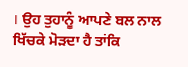। ਉਹ ਤੁਹਾਨੂੰ ਆਪਣੇ ਬਲ ਨਾਲ ਖਿੱਚਕੇ ਮੋੜਦਾ ਹੈ ਤਾਂਕਿ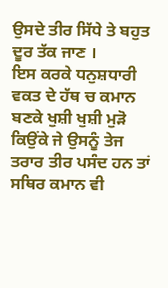ਉਸਦੇ ਤੀਰ ਸਿੱਧੇ ਤੇ ਬਹੁਤ ਦੂਰ ਤੱਕ ਜਾਣ ।
ਇਸ ਕਰਕੇ ਧਨੁਸ਼ਧਾਰੀ ਵਕਤ ਦੇ ਹੱਥ ਚ ਕਮਾਨ ਬਣਕੇ ਖੁਸ਼ੀ ਖੁਸ਼ੀ ਮੁੜੋ ਕਿਉਂਕੇ ਜੇ ਉਸਨੂੰ ਤੇਜ ਤਰਾਰ ਤੀਰ ਪਸੰਦ ਹਨ ਤਾਂ ਸਥਿਰ ਕਮਾਨ ਵੀ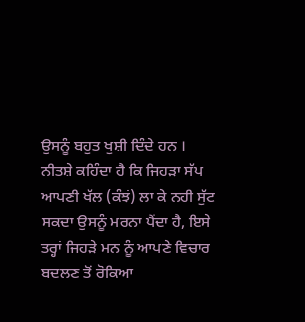ਉਸਨੂੰ ਬਹੁਤ ਖੁਸ਼ੀ ਦਿੰਦੇ ਹਨ ।
ਨੀਤਸ਼ੇ ਕਹਿੰਦਾ ਹੈ ਕਿ ਜਿਹੜਾ ਸੱਪ ਆਪਣੀ ਖੱਲ (ਕੰਝਂ) ਲਾ ਕੇ ਨਹੀ ਸੁੱਟ ਸਕਦਾ ਉਸਨੂੰ ਮਰਨਾ ਪੈਂਦਾ ਹੈ, ਇਸੇ ਤਰ੍ਹਾਂ ਜਿਹੜੇ ਮਨ ਨੂੰ ਆਪਣੇ ਵਿਚਾਰ ਬਦਲਣ ਤੋਂ ਰੋਕਿਆ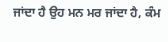ਜਾਂਦਾ ਹੈ ਉਹ ਮਨ ਮਰ ਜਾਂਦਾ ਹੈ, ਕੰਮ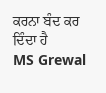ਕਰਨਾ ਬੰਦ ਕਰ ਦਿੰਦਾ ਹੈ
MS Grewal